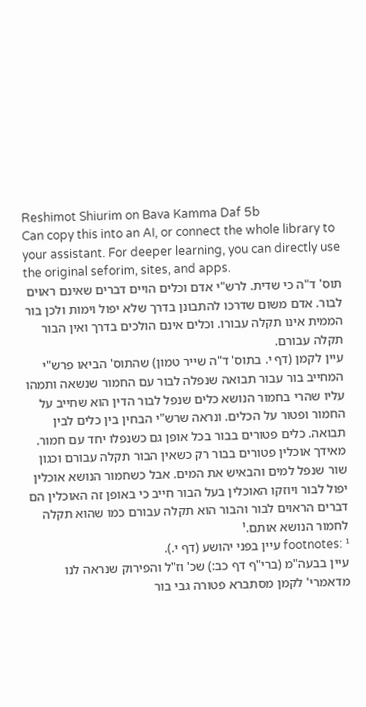Reshimot Shiurim on Bava Kamma Daf 5b
Can copy this into an AI, or connect the whole library to your assistant. For deeper learning, you can directly use the original seforim, sites, and apps.
תוס' ד"ה כי שדית. לרש"י אדם וכלים הויים דברים שאינם ראוים לבור. אדם משום שדרכו להתבונן בדרך שלא יפול וימות ולכן בור הממית אינו תקלה עבורו. וכלים אינם הולכים בדרך ואין הבור תקלה עבורם.
עיין לקמן (דף י. בתוס' ד"ה שייר טמון) שהתוס' הביאו פרש"י המחייב בור עבור תבואה שנפלה לבור עם החמור שנשאה ותמהו עליו שהרי בחמור הנושא כלים שנפל לבור הדין הוא שחייב על החמור ופטור על הכלים. ונראה שרש"י הבחין בין כלים לבין תבואה. כלים פטורים בבור בכל אופן גם כשנפלו יחד עם חמור. מאידך אוכלין פטורים בבור רק כשאין הבור תקלה עבורם וכגון שור שנפל למים והבאיש את המים. אבל כשחמור הנושא אוכלין יפול לבור ויוזקו האוכלין בעל הבור חייב כי באופן זה האוכלין הם דברים הראוים לבור והבור הוא תקלה עבורם כמו שהוא תקלה לחמור הנושא אותם.¹
footnotes: ¹ עיין בפני יהושע (דף י.).
עיין בבעה"מ (ברי"ף דף כב:) שכ' וז"ל והפירוק שנראה לנו מדאמרי' לקמן מסתברא פטורה גבי בור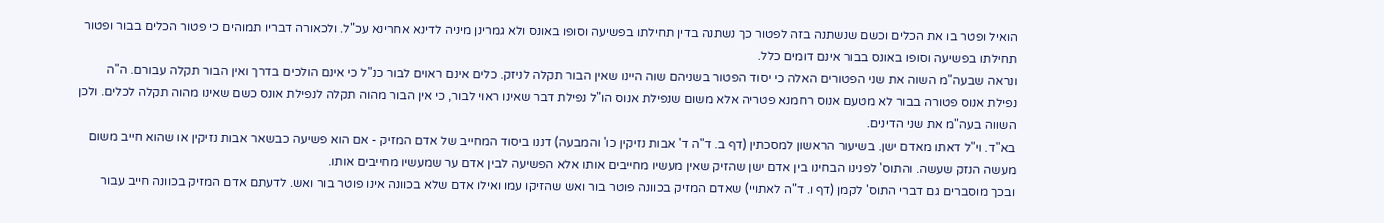הואיל ופטר בו את הכלים וכשם שנשתנה בזה לפטור כך נשתנה בדין תחילתו בפשיעה וסופו באונס ולא גמרינן מיניה לדינא אחרינא עכ"ל. ולכאורה דבריו תמוהים כי פטור הכלים בבור ופטור תחילתו בפשיעה וסופו באונס בבור אינם דומים כלל.
ונראה שבעה"מ השוה את שני הפטורים האלה כי יסוד הפטור בשניהם שוה היינו שאין הבור תקלה לניזק. כלים אינם ראוים לבור כנ"ל כי אינם הולכים בדרך ואין הבור תקלה עבורם. ה"ה נפילת אנוס פטורה בבור לא מטעם אנוס רחמנא פטריה אלא משום שנפילת אנוס הו"ל נפילת דבר שאינו ראוי לבור, כי אין הבור מהוה תקלה לנפילת אונס כשם שאינו מהוה תקלה לכלים. ולכן השווה בעה"מ את שני הדינים.
בא"ד. וי"ל דאתו מאדם ישן. בשיעור הראשון למסכתין (דף ב. ד"ה ד' אבות נזיקין כו' והמבעה) דננו ביסוד המחייב של אדם המזיק - אם הוא פשיעה כבשאר אבות נזיקין או שהוא חייב משום מעשה הנזק שעשה. והתוס' לפנינו הבחינו בין אדם ישן שהזיק שאין מעשיו מחייבים אותו אלא הפשיעה לבין אדם ער שמעשיו מחייבים אותו.
ובכך מוסברים גם דברי התוס' לקמן (דף ו. ד"ה לאתויי) שאדם המזיק בכוונה פוטר בור ואש שהזיקו עמו ואילו אדם שלא בכוונה אינו פוטר בור ואש. לדעתם אדם המזיק בכוונה חייב עבור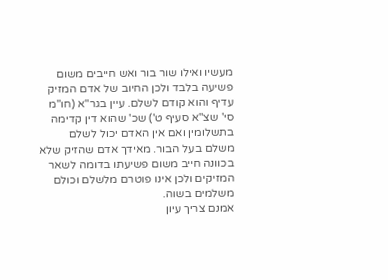מעשיו ואילו שור בור ואש חייבים משום פשיעה בלבד ולכן החיוב של אדם המזיק עדיף והוא קודם לשלם. עיין בגר"א (חו"מ סי' שצ"א סעיף ט') שכ' שהוא דין קדימה בתשלומין ואם אין האדם יכול לשלם משלם בעל הבור. מאידך אדם שהזיק שלא בכוונה חייב משום פשיעתו בדומה לשאר המזיקים ולכן אינו פוטרם מלשלם וכולם משלמים בשוה.
אמנם צריך עיון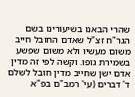שהרי הבאנו בשיעורינו בשם הגר"ח זצ"ל שאדם החובל חייב משום מעשיו ולא משום שפשע בשמירת גופו. וקשה לפי זה מדין אדם ישן שחייב מדין חובל לשלם ד' דברים (עי' רמב"ם בפ"א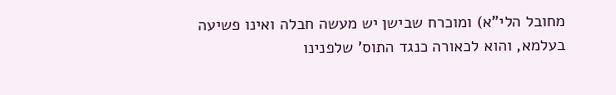מחובל הלי"א) ומוכרח שבישן יש מעשה חבלה ואינו פשיעה בעלמא, והוא לכאורה כנגד התוס' שלפנינו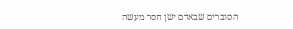הסוברים שבאדם ישן חסר מעשה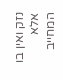נזק ואין בו אלא המחייב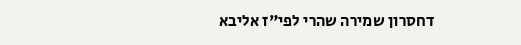דחסרון שמירה שהרי לפי"ז אליבא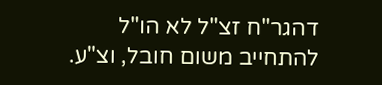דהגר"ח זצ"ל לא הו"ל להתחייב משום חובל, וצ"ע.